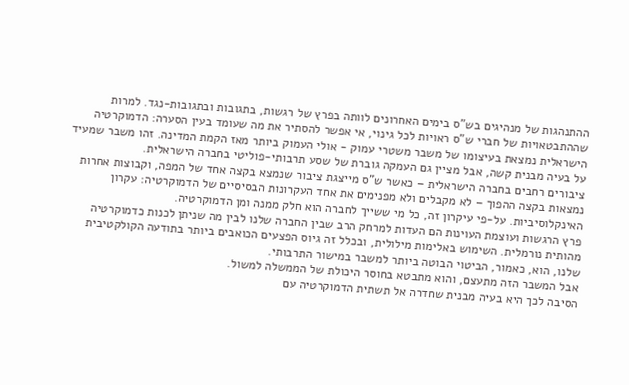ההתנהגות של מנהיגים בש"ס בימים האחרונים לוותה בפרץ של רגשות, בתגובות ובתגובות-נגד. למרות שההתבטאויות של חברי ש"ס ראויות לכל גינוי, אי אפשר להסתיר את מה שעומד בעין הסערה: הדמוקרטיה הישראלית נמצאת בעיצומו של משבר משטרי עמוק - אולי העמוק ביותר מאז הקמת המדינה. זהו משבר שמעיד על בעיה מבנית קשה, אבל מציין גם העמקה גוברת של שסע תרבותי-פוליטי בחברה הישראלית.
ציבורים רחבים בחברה הישראלית – כאשר ש"ס מייצגת ציבור שנמצא בקצה אחד של המפה, וקבוצות אחרות נמצאות בקצה ההפוך – לא מקבלים ולא מפנימים את אחד העקרונות הבסיסיים של הדמוקרטיה: עקרון האינקלוסיביות. על-פי עיקרון זה, כל מי ששייך לחברה הוא חלק ממנה ומן הדמוקרטיה.
פרץ הרגשות ועוצמת העוינות הם העדות למרחק הרב שבין החברה שלנו לבין מה שניתן לכנות כדמוקרטיה מהותית נורמלית. השימוש באלימות מילולית, ובכלל זה גיוס הפצעים הכואבים ביותר בתודעה הקולקטיבית שלנו, הוא, כאמור, הביטוי הבוטה ביותר למשבר במישור התרבותי.
אבל המשבר הזה מתעצם, והוא מתבטא בחוסר היכולת של הממשלה למשול.
הסיבה לכך היא בעיה מבנית שחדרה אל תשתית הדמוקרטיה עם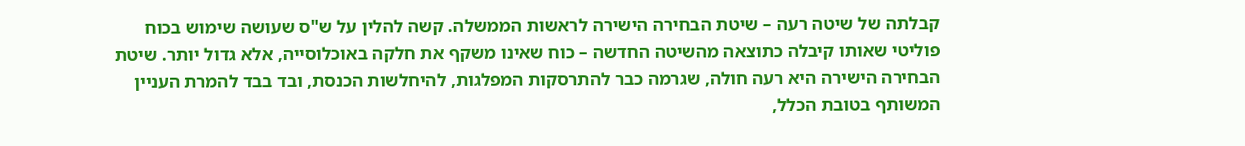קבלתה של שיטה רעה – שיטת הבחירה הישירה לראשות הממשלה. קשה להלין על ש"ס שעושה שימוש בכוח פוליטי שאותו קיבלה כתוצאה מהשיטה החדשה – כוח שאינו משקף את חלקה באוכלוסייה, אלא גדול יותר. שיטת הבחירה הישירה היא רעה חולה, שגרמה כבר להתרסקות המפלגות, להיחלשות הכנסת, ובד בבד להמרת העניין המשותף בטובת הכלל,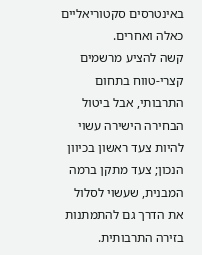באינטרסים סקטוריאליים כאלה ואחרים.
קשה להציע מרשמים קצרי-טווח בתחום התרבותי, אבל ביטול הבחירה הישירה עשוי להיות צעד ראשון בכיוון הנכון; צעד מתקן ברמה המבנית, שעשוי לסלול את הדרך גם להתמתנות בזירה התרבותית.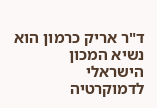ד"ר אריק כרמון הוא נשיא המכון הישראלי לדמוקרטיה